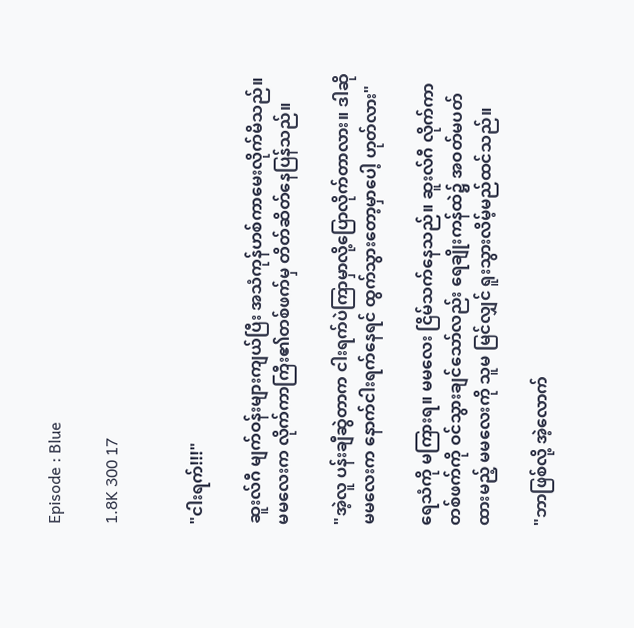Episode : Blue

1.8K 300 17


"ငါးရက်!!!"

ဆူးလ်ဂီ မျက်ဝန်းများကျယ်ပြီး အသံကုန်ဟစ်ကာမေးလိုက်မိသည်။ မမလေးက လိုက်ကာကြီး၏တစ်ဖက်မှ တိတ်ဆိတ်နေပြန်သည်။

"အဲ့လူ ပန်းချီဆွဲတာက ငါးရက်ပဲကြာမှာလို့ပြောလိုက်တာလား။ ဒါဆို မမလေးက နောက်ငါးရက်နေရင် ထွက်သွားတော့မှာပေါ့ ဟုတ်လား"

ရေသံကို မကြားရ။ မမလေး ငြိမ်သက်နေသည်။ ဆူးလ်ဂီ လိုက်ကာတစ်ဖက်ကို ဝင်သွားချင်သော်လည်း ရေချိုးကန်ထဲ၌ အဝတ်မပတ်ထားမည့် မမလေးကို သူမ မြင်လျှင် ရူးသွားလိမ့်မည်ထင်သည်။

"ဘာဖြစ်လို့ အဲ့လောက်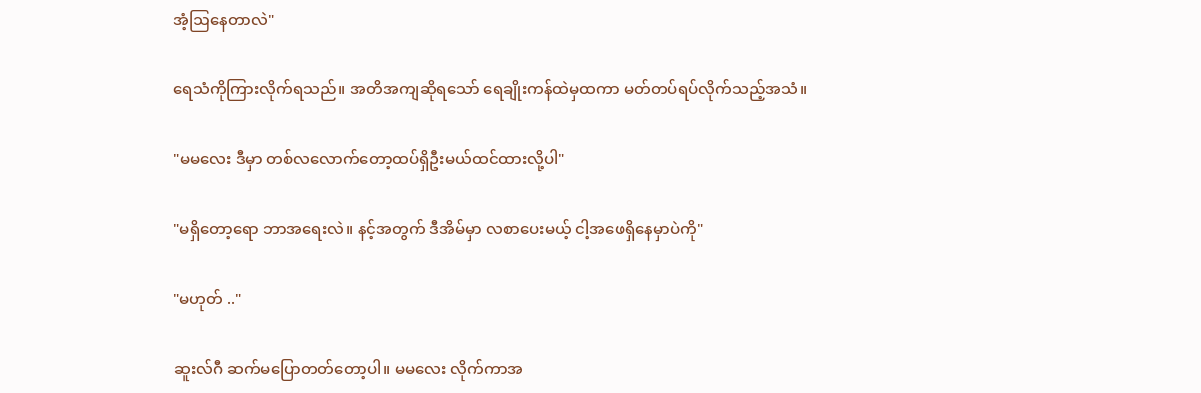အံ့ဩနေတာလဲ"

ရေသံကိုကြားလိုက်ရသည်။ အတိအကျဆိုရသော် ရေချိုးကန်ထဲမှထကာ မတ်တပ်ရပ်လိုက်သည့်အသံ။

"မမလေး ဒီမှာ တစ်လလောက်တော့ထပ်ရှိဦးမယ်ထင်ထားလို့ပါ"

"မရှိတော့ရော ဘာအရေးလဲ။ နင့်အတွက် ဒီအိမ်မှာ လစာပေးမယ့် ငါ့အဖေရှိနေမှာပဲကို"

"မဟုတ် .."

ဆူးလ်ဂီ ဆက်မပြောတတ်တော့ပါ။ မမလေး လိုက်ကာအ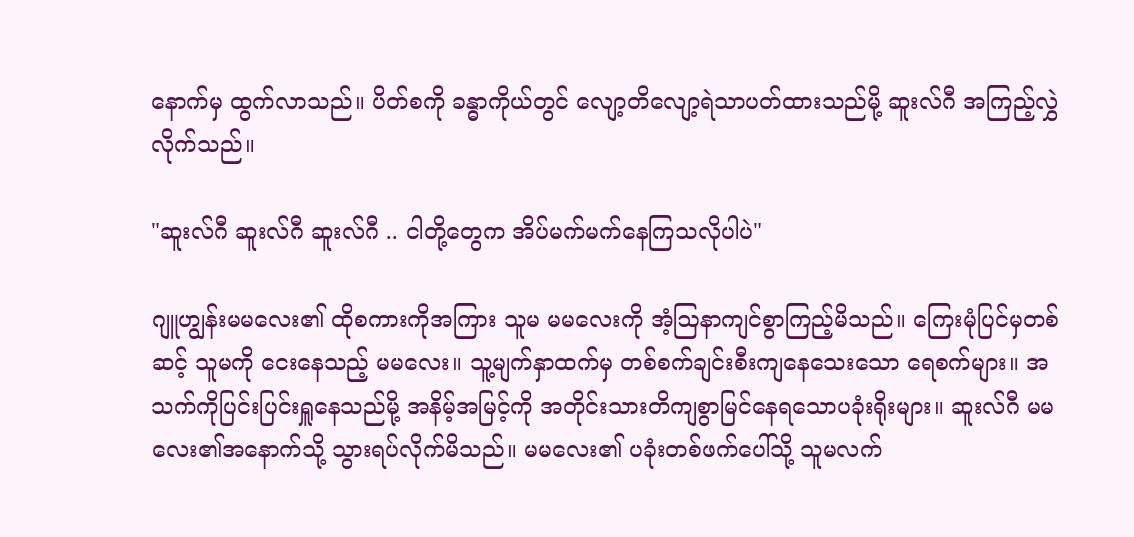နောက်မှ ထွက်လာသည်။ ပိတ်စကို ခန္ဓာကိုယ်တွင် လျော့တိလျော့ရဲသာပတ်ထားသည်မို့ ဆူးလ်ဂီ အကြည့်လွှဲလိုက်သည်။

"ဆူးလ်ဂီ ဆူးလ်ဂီ ဆူးလ်ဂီ .. ငါတို့တွေက အိပ်မက်မက်နေကြသလိုပါပဲ"

ဂျူဟျွန်းမမလေး၏ ထိုစကားကိုအကြား သူမ မမလေးကို အံ့ဩနာကျင်စွာကြည့်မိသည်။ ကြေးမုံပြင်မှတစ်ဆင့် သူမကို ငေးနေသည့် မမလေး။ သူ့မျက်နှာထက်မှ တစ်စက်ချင်းစီးကျနေသေးသော ရေစက်များ။ အသက်ကိုပြင်းပြင်းရှူနေသည်မို့ အနိမ့်အမြင့်ကို အတိုင်းသားတိကျစွာမြင်နေရသောပခုံးရိုးများ။ ဆူးလ်ဂီ မမလေး၏အနောက်သို့ သွားရပ်လိုက်မိသည်။ မမလေး၏ ပခုံးတစ်ဖက်ပေါ်သို့ သူမလက်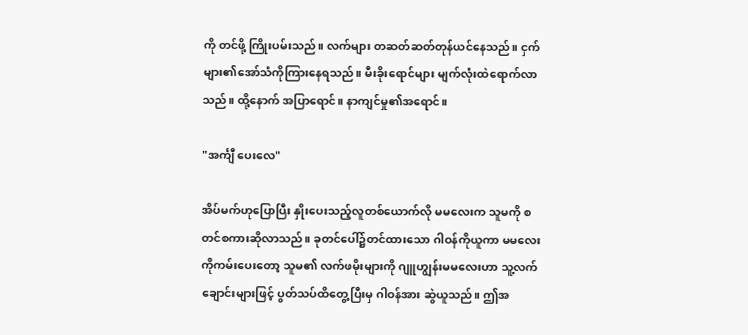ကို တင်ဖို့ ကြိုးပမ်းသည်။ လက်များ တဆတ်ဆတ်တုန်ယင်နေသည်။ ငှက်များ၏အော်သံကိုကြားနေရသည်။ မီးခိုးရောင်များ မျက်လုံးထဲရောက်လာသည်။ ထို့နောက် အပြာရောင်။ နာကျင်မှု၏အရောင်။

"အင်္ကျီ ပေးလေ"

အိပ်မက်ဟုပြောပြီး နှိုးပေးသည့်လူတစ်ယောက်လို မမလေးက သူမကို စတင်စကားဆိုလာသည်။ ခုတင်ပေါ်၌တင်ထားသော ဂါဝန်ကိုယူကာ မမလေးကိုကမ်းပေးတော့ သူမ၏ လက်ဖမိုးများကို ဂျူဟျွန်းမမလေးဟာ သူ့လက်ချောင်းများဖြင့် ပွတ်သပ်ထိတွေ့ပြီးမှ ဂါဝန်အား ဆွဲယူသည်။ ဤအ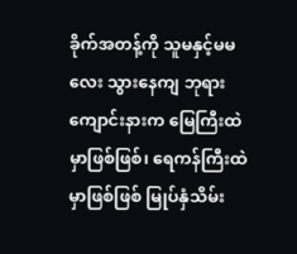ခိုက်အတန့်ကို သူမနှင့်မမလေး သွားနေကျ ဘုရားကျောင်းနားက မြေကြီးထဲမှာဖြစ်ဖြစ်၊ ရေကန်ကြီးထဲမှာဖြစ်ဖြစ် မြုပ်နှံသိမ်း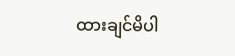ထားချင်မိပါ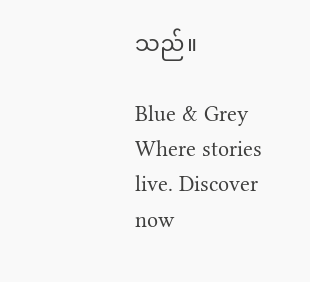သည်။

Blue & Grey Where stories live. Discover now